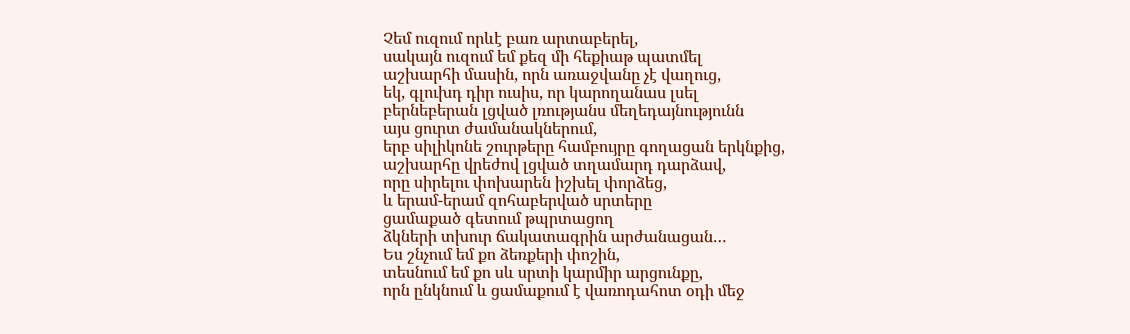Չեմ ուզում որևէ բառ արտաբերել,
սակայն ուզում եմ քեզ մի հեքիաթ պատմել
աշխարհի մասին, որն առաջվանը չէ վաղուց,
եկ, գլուխդ դիր ուսիս, որ կարողանաս լսել
բերնեբերան լցված լռությանս մեղեդայնությունն
այս ցուրտ ժամանակներում,
երբ սիլիկոնե շուրթերը համբույրը գողացան երկնքից,
աշխարհը վրեժով լցված տղամարդ դարձավ,
որը սիրելու փոխարեն իշխել փորձեց,
և երամ-երամ զոհաբերված սրտերը
ցամաքած գետում թպրտացող
ձկների տխուր ճակատագրին արժանացան…
Ես շնչում եմ քո ձեռքերի փոշին,
տեսնում եմ քո սև սրտի կարմիր արցունքը,
որն ընկնում և ցամաքում է վառոդահոտ օդի մեջ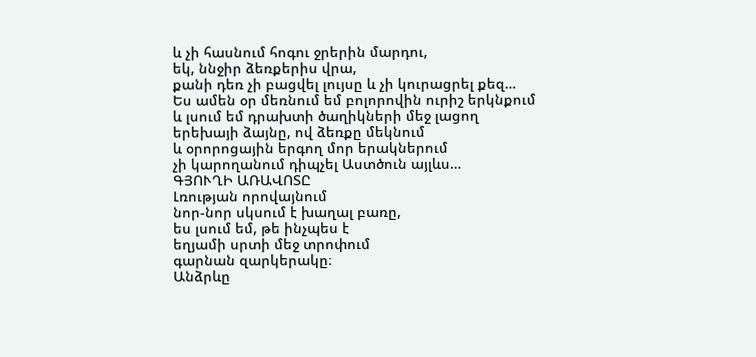և չի հասնում հոգու ջրերին մարդու,
եկ, ննջիր ձեռքերիս վրա,
քանի դեռ չի բացվել լույսը և չի կուրացրել քեզ…
Ես ամեն օր մեռնում եմ բոլորովին ուրիշ երկնքում
և լսում եմ դրախտի ծաղիկների մեջ լացող
երեխայի ձայնը, ով ձեռքը մեկնում
և օրորոցային երգող մոր երակներում
չի կարողանում դիպչել Աստծուն այլևս…
ԳՅՈՒՂԻ ԱՌԱՎՈՏԸ
Լռության որովայնում
նոր-նոր սկսում է խաղալ բառը,
ես լսում եմ, թե ինչպես է
եղյամի սրտի մեջ տրոփում
գարնան զարկերակը։
Անձրևը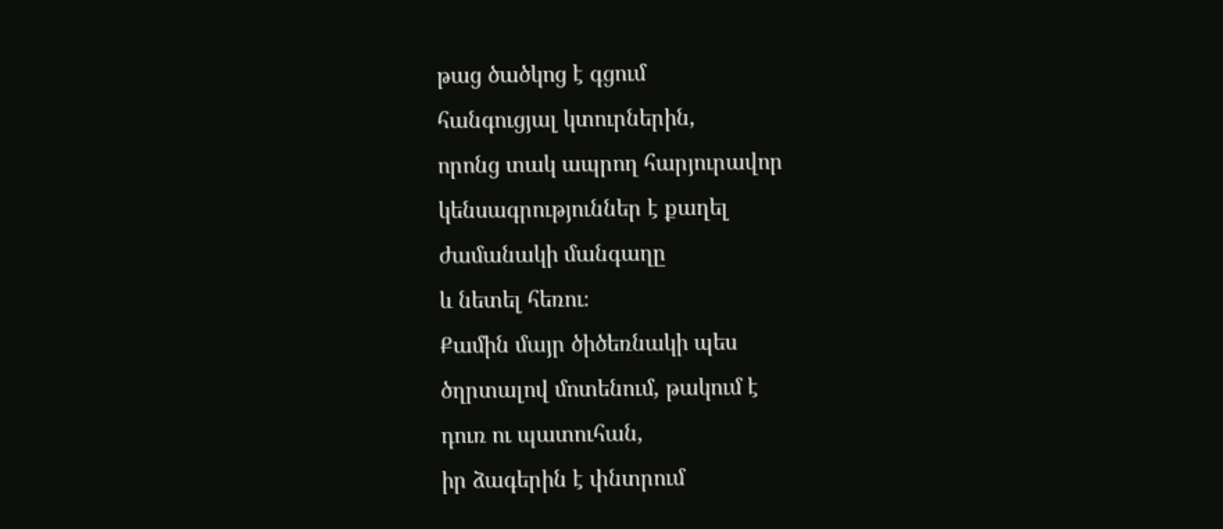թաց ծածկոց է գցում
հանգուցյալ կտուրներին,
որոնց տակ ապրող հարյուրավոր
կենսագրություններ է քաղել
ժամանակի մանգաղը
և նետել հեռու։
Քամին մայր ծիծեռնակի պես
ծղրտալով մոտենում, թակում է
դուռ ու պատուհան,
իր ձագերին է փնտրում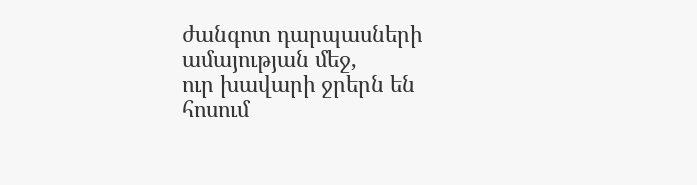ժանգոտ դարպասների
ամայության մեջ,
ուր խավարի ջրերն են հոսում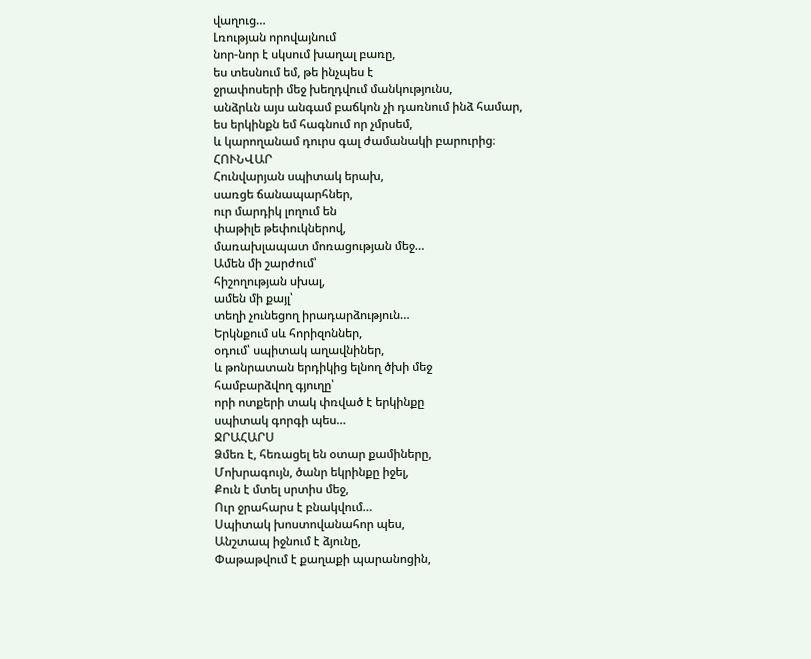վաղուց…
Լռության որովայնում
նոր-նոր է սկսում խաղալ բառը,
ես տեսնում եմ, թե ինչպես է
ջրափոսերի մեջ խեղդվում մանկությունս,
անձրևն այս անգամ բաճկոն չի դառնում ինձ համար,
ես երկինքն եմ հագնում որ չմրսեմ,
և կարողանամ դուրս գալ ժամանակի բարուրից։
ՀՈՒՆՎԱՐ
Հունվարյան սպիտակ երախ,
սառցե ճանապարհներ,
ուր մարդիկ լողում են
փաթիլե թեփուկներով,
մառախլապատ մոռացության մեջ…
Ամեն մի շարժում՝
հիշողության սխալ,
ամեն մի քայլ՝
տեղի չունեցող իրադարձություն…
Երկնքում սև հորիզոններ,
օդում՝ սպիտակ աղավնիներ,
և թոնրատան երդիկից ելնող ծխի մեջ
համբարձվող գյուղը՝
որի ոտքերի տակ փռված է երկինքը
սպիտակ գորգի պես…
ՋՐԱՀԱՐՍ
Ձմեռ է, հեռացել են օտար քամիները,
Մոխրագույն, ծանր եկրինքը իջել,
Քուն է մտել սրտիս մեջ,
Ուր ջրահարս է բնակվում…
Սպիտակ խոստովանահոր պես,
Անշտապ իջնում է ձյունը,
Փաթաթվում է քաղաքի պարանոցին,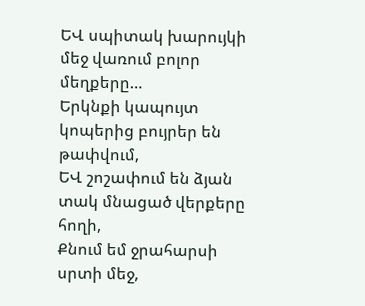ԵՎ սպիտակ խարույկի մեջ վառում բոլոր մեղքերը…
Երկնքի կապույտ կոպերից բույրեր են թափվում,
ԵՎ շոշափում են ձյան տակ մնացած վերքերը հողի,
Քնում եմ ջրահարսի սրտի մեջ,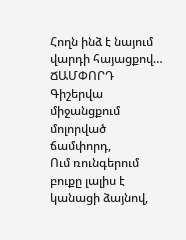Հողն ինձ է նայում վարդի հայացքով…
ՃԱՄՓՈՐԴ
Գիշերվա միջանցքում մոլորված ճամփորդ,
Ում ռունգերում բուքը լալիս է կանացի ձայնով,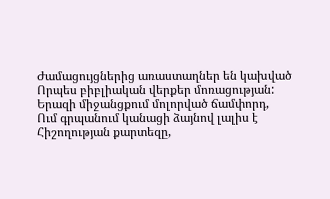Ժամացույցներից առաստաղներ են կախված
Որպես բիբլիական վերքեր մոռացության:
Երազի միջանցքում մոլորված ճամփորդ,
Ում գրպանում կանացի ձայնով լալիս է
Հիշողության քարտեզը,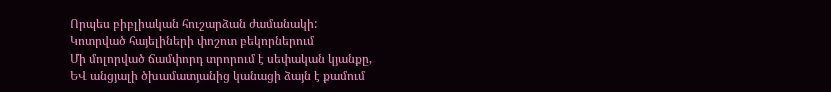Որպես բիբլիական հուշարձան ժամանակի:
Կոտրված հայելիների փոշոտ բեկորներում
Մի մոլորված ճամփորդ տրորում է սեփական կյանքը,
ԵՎ անցյալի ծխամատյանից կանացի ձայն է քամում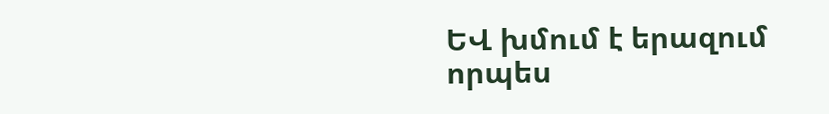ԵՎ խմում է երազում որպես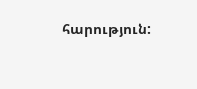հարություն: